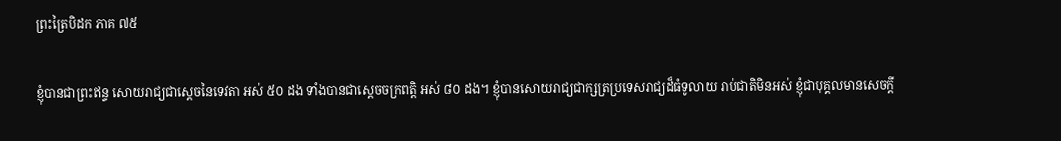ព្រះត្រៃបិដក ភាគ ៧៥

ខ្ញុំបានជាព្រះឥន្ទ សោយរាជ្យជាស្តេចនៃទេវតា អស់ ៥០ ដង ទាំងបានជាសេ្តចចក្រពត្តិ អស់ ៨០ ដង។ ខ្ញុំបានសោយរាជ្យជាក្សត្រប្រទេសរាជ្យដ៏ធំទូលាយ រាប់ជាតិមិនអស់ ខ្ញុំជាបុគ្គលមានសេចក្តី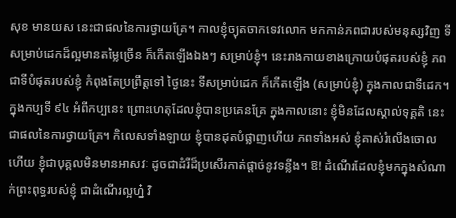សុខ មានយស នេះជាផលនៃការថ្វាយគ្រែ។ កាលខ្ញុំច្យុតចាកទេវលោក មកកាន់ភពជារបស់មនុស្សវិញ ទីសម្រាប់ដេកដ៏ល្អមានតម្លៃច្រើន ក៏កើតឡើងឯងៗ សម្រាប់ខ្ញុំ។ នេះរាងកាយខាងក្រោយបំផុតរបស់ខ្ញុំ ភពជាទីបំផុតរបស់ខ្ញុំ កំពុងតែប្រព្រឹត្តទៅ ថ្ងៃនេះ ទីសម្រាប់ដេក ក៏កើតឡើង (សម្រាប់ខ្ញុំ) ក្នុងកាលជាទីដេក។ ក្នុងកប្បទី ៩៤ អំពីកប្បនេះ ព្រោះហេតុដែលខ្ញុំបានប្រគេនគ្រែ ក្នុងកាលនោះ ខ្ញុំមិនដែលស្គាល់ទុគ្គតិ នេះជាផលនៃការថ្វាយគ្រែ។ កិលេសទាំងឡាយ ខ្ញុំបានដុតបំផ្លាញហើយ ភពទាំងអស់ ខ្ញុំគាស់រំលើងចោលហើយ ខ្ញុំជាបុគ្គលមិនមានអាសវៈ ដូចជាដំរីដ៏ប្រសើរកាត់ផ្តាច់នូវទន្លីង។ ឱ! ដំណើរដែលខ្ញុំមកក្នុងសំណាក់ព្រះពុទ្ធរបស់ខ្ញុំ ជាដំណើរល្អហ្ន៎ វិ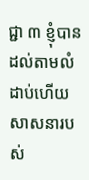ជ្ជា ៣ ខ្ញុំបានដល់តាមលំដាប់ហើយ សាសនារបស់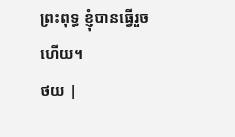ព្រះពុទ្ធ ខ្ញុំបានធ្វើរួចហើយ។
ថយ |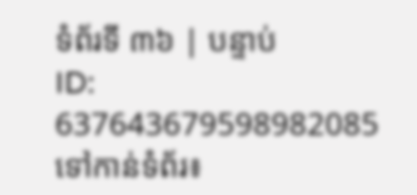ទំព័រទី ៣៦ | បន្ទាប់
ID: 637643679598982085
ទៅកាន់ទំព័រ៖